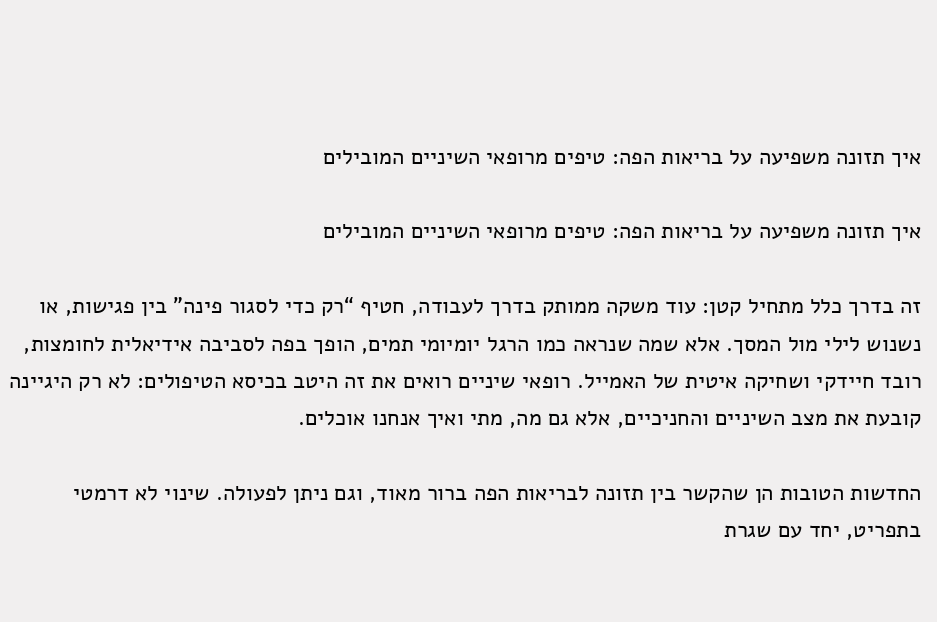איך תזונה משפיעה על בריאות הפה: טיפים מרופאי השיניים המובילים

איך תזונה משפיעה על בריאות הפה: טיפים מרופאי השיניים המובילים

זה בדרך כלל מתחיל קטן: עוד משקה ממותק בדרך לעבודה, חטיף “רק כדי לסגור פינה” בין פגישות, או נשנוש לילי מול המסך. אלא שמה שנראה כמו הרגל יומיומי תמים, הופך בפה לסביבה אידיאלית לחומצות, רובד חיידקי ושחיקה איטית של האמייל. רופאי שיניים רואים את זה היטב בכיסא הטיפולים: לא רק היגיינה קובעת את מצב השיניים והחניכיים, אלא גם מה, מתי ואיך אנחנו אוכלים.

החדשות הטובות הן שהקשר בין תזונה לבריאות הפה ברור מאוד, וגם ניתן לפעולה. שינוי לא דרמטי בתפריט, יחד עם שגרת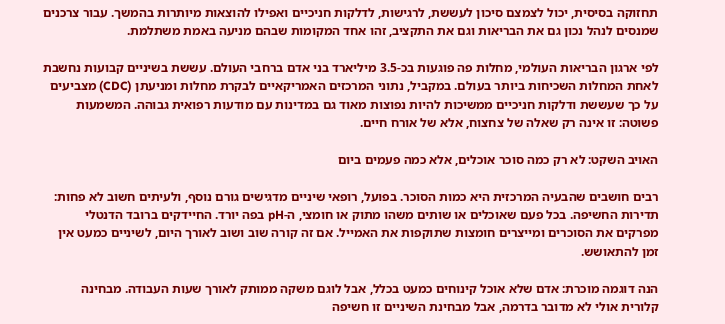תחזוקה בסיסית, יכול לצמצם סיכון לעששת, לרגישות, לדלקות חניכיים ואפילו להוצאות מיותרות בהמשך. עבור צרכנים שמנסים לנהל נכון גם את הבריאות וגם את התקציב, זהו אחד המקומות שבהם מניעה באמת משתלמת.

לפי ארגון הבריאות העולמי, מחלות פה פוגעות בכ-3.5 מיליארד בני אדם ברחבי העולם. עששת בשיניים קבועות נחשבת לאחת המחלות השכיחות ביותר בעולם. במקביל, נתוני המרכזים האמריקאיים לבקרת מחלות ומניעתן (CDC) מצביעים על כך שעששת ודלקות חניכיים ממשיכות להיות נפוצות מאוד גם במדינות עם מודעות רפואית גבוהה. המשמעות פשוטה: זו אינה רק שאלה של צחצוח, אלא של אורח חיים.

האויב השקט: לא רק כמה סוכר אוכלים, אלא כמה פעמים ביום

רבים חושבים שהבעיה המרכזית היא כמות הסוכר. בפועל, רופאי שיניים מדגישים גורם נוסף, ולעיתים חשוב לא פחות: תדירות החשיפה. בכל פעם שאוכלים או שותים משהו מתוק או חומצי, ה-pH בפה יורד. החיידקים ברובד הדנטלי מפרקים את הסוכרים ומייצרים חומצות שתוקפות את האמייל. אם זה קורה שוב ושוב לאורך היום, לשיניים כמעט אין זמן להתאושש.

הנה דוגמה מוכרת: אדם שלא אוכל קינוחים כמעט בכלל, אבל לוגם משקה ממותק לאורך שעות העבודה. מבחינה קלורית אולי לא מדובר בדרמה, אבל מבחינת השיניים זו חשיפה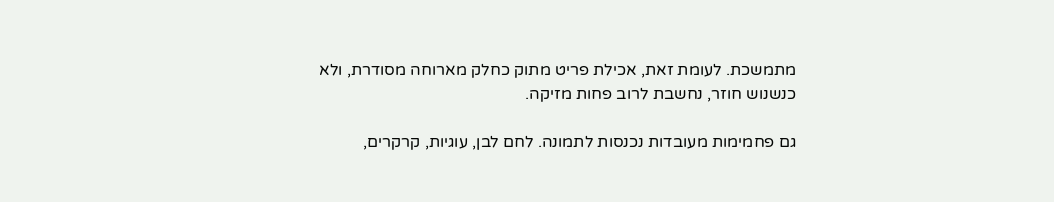מתמשכת. לעומת זאת, אכילת פריט מתוק כחלק מארוחה מסודרת, ולא כנשנוש חוזר, נחשבת לרוב פחות מזיקה.

גם פחמימות מעובדות נכנסות לתמונה. לחם לבן, עוגיות, קרקרים,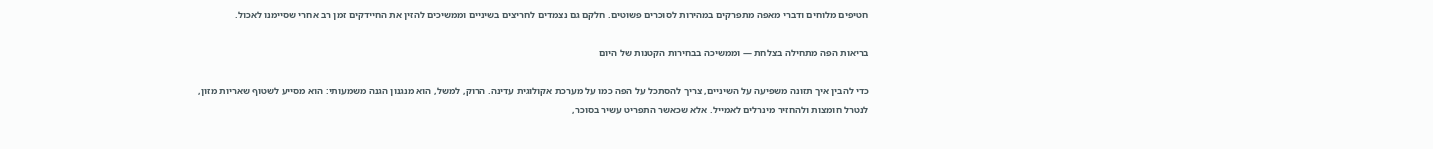חטיפים מלוחים ודברי מאפה מתפרקים במהירות לסוכרים פשוטים. חלקם גם נצמדים לחריצים בשיניים וממשיכים להזין את החיידקים זמן רב אחרי שסיימנו לאכול.

בריאות הפה מתחילה בצלחת — וממשיכה בבחירות הקטנות של היום

כדי להבין איך תזונה משפיעה על השיניים, צריך להסתכל על הפה כמו על מערכת אקולוגית עדינה. הרוק, למשל, הוא מנגנון הגנה משמעותי: הוא מסייע לשטוף שאריות מזון, לנטרל חומצות ולהחזיר מינרלים לאמייל. אלא שכאשר התפריט עשיר בסוכר,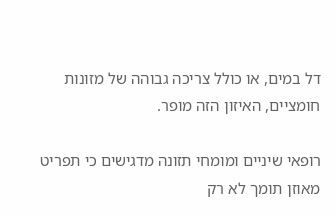דל במים, או כולל צריכה גבוהה של מזונות חומציים, האיזון הזה מופר.

רופאי שיניים ומומחי תזונה מדגישים כי תפריט מאוזן תומך לא רק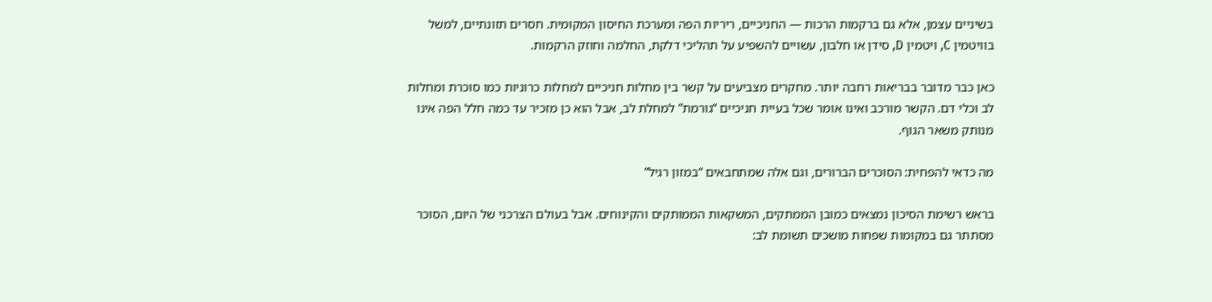בשיניים עצמן, אלא גם ברקמות הרכות — החניכיים, ריריות הפה ומערכת החיסון המקומית. חסרים תזונתיים, למשל בוויטמין C, ויטמין D, סידן או חלבון, עשויים להשפיע על תהליכי דלקת, החלמה וחוזק הרקמות.

כאן כבר מדובר בבריאות רחבה יותר. מחקרים מצביעים על קשר בין מחלות חניכיים למחלות כרוניות כמו סוכרת ומחלות לב וכלי דם. הקשר מורכב ואינו אומר שכל בעיית חניכיים “גורמת” למחלת לב, אבל הוא כן מזכיר עד כמה חלל הפה אינו מנותק משאר הגוף.

מה כדאי להפחית: הסוכרים הברורים, וגם אלה שמתחבאים “במזון רגיל”

בראש רשימת הסיכון נמצאים כמובן הממתקים, המשקאות הממותקים והקינוחים. אבל בעולם הצרכני של היום, הסוכר מסתתר גם במקומות שפחות מושכים תשומת לב: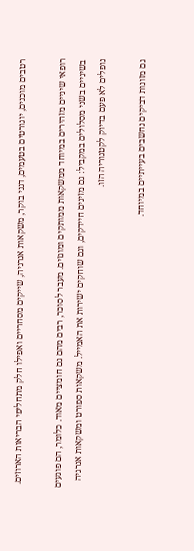רטבים מוכנים, יוגורטים בטעמים, דגני בוקר, משקאות אנרגיה, שייקים מסחריים ואפילו חלק מתחליפי הבריאות הארוזים.

רופאי שיניים מזהירים במיוחד ממשקאות ממותקים ומוגזים. מעבר לסוכר, רבים מהם גם חומציים מאוד. כלומר, הם פוגעים בשיניים בשני מסלולים במקביל: גם מזינים חיידקים, וגם שוחקים ישירות את האמייל. משקאות ספורט ומשקאות אנרגיה נופלים לא פעם בדיוק לקטגוריה הזו.

גם מזונות דביקים נחשבים בעייתיים במיוחד.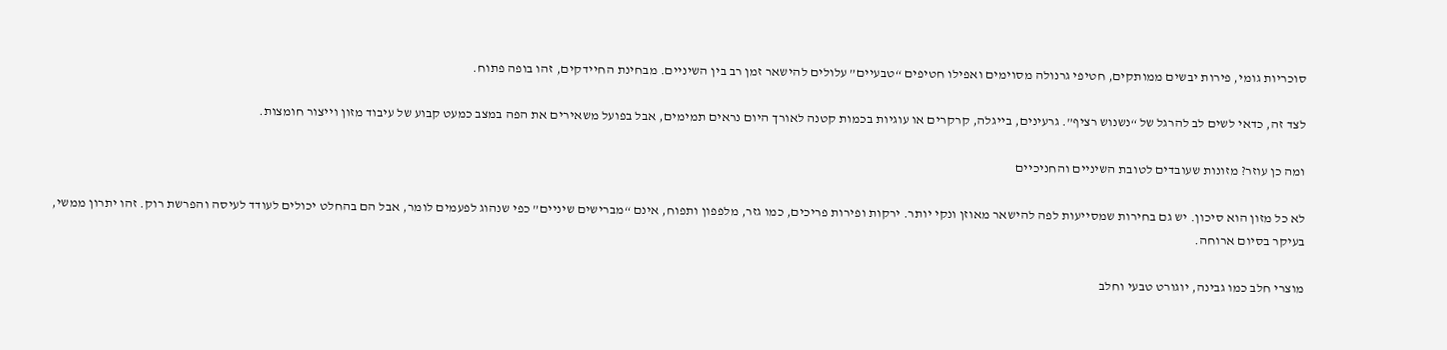סוכריות גומי, פירות יבשים ממותקים, חטיפי גרנולה מסוימים ואפילו חטיפים “טבעיים” עלולים להישאר זמן רב בין השיניים. מבחינת החיידקים, זהו בופה פתוח.

לצד זה, כדאי לשים לב להרגל של “נשנוש רציף”. גרעינים, בייגלה, קרקרים או עוגיות בכמות קטנה לאורך היום נראים תמימים, אבל בפועל משאירים את הפה במצב כמעט קבוע של עיבוד מזון וייצור חומצות.

ומה כן עוזר? מזונות שעובדים לטובת השיניים והחניכיים

לא כל מזון הוא סיכון. יש גם בחירות שמסייעות לפה להישאר מאוזן ונקי יותר. ירקות ופירות פריכים, כמו גזר, מלפפון ותפוח, אינם “מברישים שיניים” כפי שנהוג לפעמים לומר, אבל הם בהחלט יכולים לעודד לעיסה והפרשת רוק. זהו יתרון ממשי, בעיקר בסיום ארוחה.

מוצרי חלב כמו גבינה, יוגורט טבעי וחלב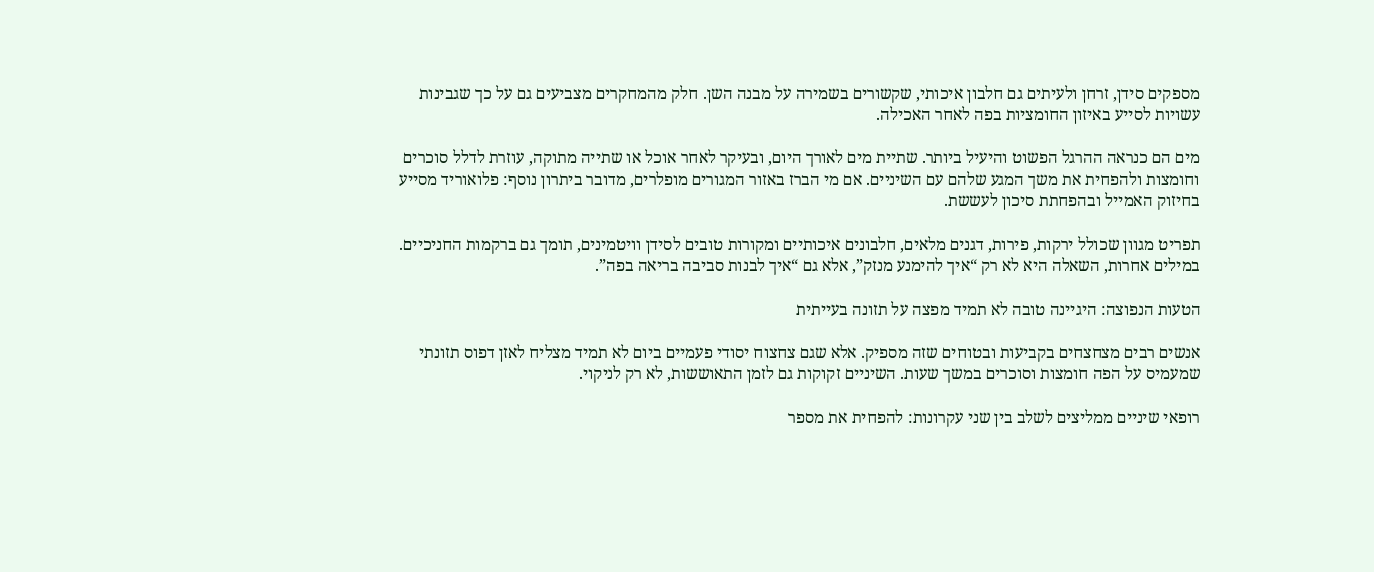מספקים סידן, זרחן ולעיתים גם חלבון איכותי, שקשורים בשמירה על מבנה השן. חלק מהמחקרים מצביעים גם על כך שגבינות עשויות לסייע באיזון החומציות בפה לאחר האכילה.

מים הם כנראה ההרגל הפשוט והיעיל ביותר. שתיית מים לאורך היום, ובעיקר לאחר אוכל או שתייה מתוקה, עוזרת לדלל סוכרים וחומצות ולהפחית את משך המגע שלהם עם השיניים. אם מי הברז באזור המגורים מופלרים, מדובר ביתרון נוסף: פלואוריד מסייע בחיזוק האמייל ובהפחתת סיכון לעששת.

תפריט מגוון שכולל ירקות, פירות, דגנים מלאים, חלבונים איכותיים ומקורות טובים לסידן וויטמינים, תומך גם ברקמות החניכיים. במילים אחרות, השאלה היא לא רק “איך להימנע מנזק”, אלא גם “איך לבנות סביבה בריאה בפה”.

הטעות הנפוצה: היגיינה טובה לא תמיד מפצה על תזונה בעייתית

אנשים רבים מצחצחים בקביעות ובטוחים שזה מספיק. אלא שגם צחצוח יסודי פעמיים ביום לא תמיד מצליח לאזן דפוס תזונתי שמעמיס על הפה חומצות וסוכרים במשך שעות. השיניים זקוקות גם לזמן התאוששות, לא רק לניקוי.

רופאי שיניים ממליצים לשלב בין שני עקרונות: להפחית את מספר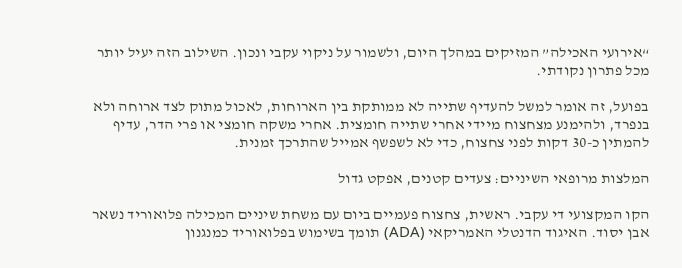“אירועי האכילה” המזיקים במהלך היום, ולשמור על ניקוי עקבי ונכון. השילוב הזה יעיל יותר מכל פתרון נקודתי.

בפועל, זה אומר למשל להעדיף שתייה לא ממותקת בין הארוחות, לאכול מתוק לצד ארוחה ולא בנפרד, ולהימנע מצחצוח מיידי אחרי שתייה חומצית. אחרי משקה חומצי או פרי הדר, עדיף להמתין כ-30 דקות לפני צחצוח, כדי לא לשפשף אמייל שהתרכך זמנית.

המלצות מרופאי השיניים: צעדים קטנים, אפקט גדול

הקו המקצועי די עקבי. ראשית, צחצוח פעמיים ביום עם משחת שיניים המכילה פלואוריד נשאר אבן יסוד. האיגוד הדנטלי האמריקאי (ADA) תומך בשימוש בפלואוריד כמנגנון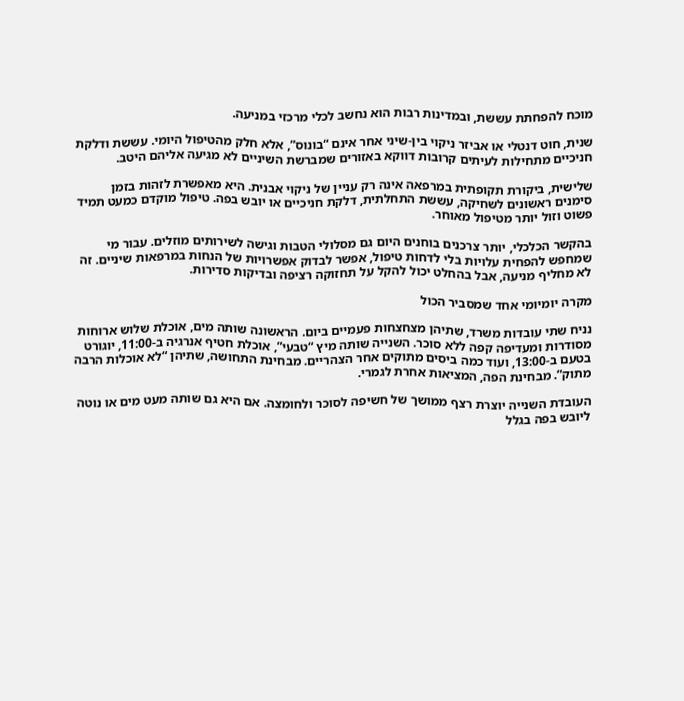מוכח להפחתת עששת, ובמדינות רבות הוא נחשב לכלי מרכזי במניעה.

שנית, חוט דנטלי או אביזר ניקוי בין-שיני אחר אינם “בונוס”, אלא חלק מהטיפול היומי. עששת ודלקת חניכיים מתחילות לעיתים קרובות דווקא באזורים שמברשת השיניים לא מגיעה אליהם היטב.

שלישית, ביקורת תקופתית במרפאה אינה רק עניין של ניקוי אבנית. היא מאפשרת לזהות בזמן סימנים ראשונים לשחיקה, עששת התחלתית, דלקת חניכיים או יובש בפה. טיפול מוקדם כמעט תמיד פשוט וזול יותר מטיפול מאוחר.

בהקשר הכלכלי, יותר צרכנים בוחנים היום גם מסלולי הטבות וגישה לשירותים מוזלים. עבור מי שמחפש להפחית עלויות בלי לדחות טיפול, אפשר לבדוק אפשרויות של הנחות במרפאות שיניים. זה לא מחליף מניעה, אבל בהחלט יכול להקל על תחזוקה רציפה ובדיקות סדירות.

מקרה יומיומי אחד שמסביר הכול

נניח שתי עובדות משרד, שתיהן מצחצחות פעמיים ביום. הראשונה שותה מים, אוכלת שלוש ארוחות מסודרות ומעדיפה קפה ללא סוכר. השנייה שותה מיץ “טבעי”, אוכלת חטיף אנרגיה ב-11:00, יוגורט בטעם ב-13:00, ועוד כמה ביסים מתוקים אחר הצהריים. מבחינת התחושה, שתיהן “לא אוכלות הרבה מתוק”. מבחינת הפה, המציאות אחרת לגמרי.

העובדת השנייה יוצרת רצף ממושך של חשיפה לסוכר ולחומצה. אם היא גם שותה מעט מים או נוטה ליובש בפה בגלל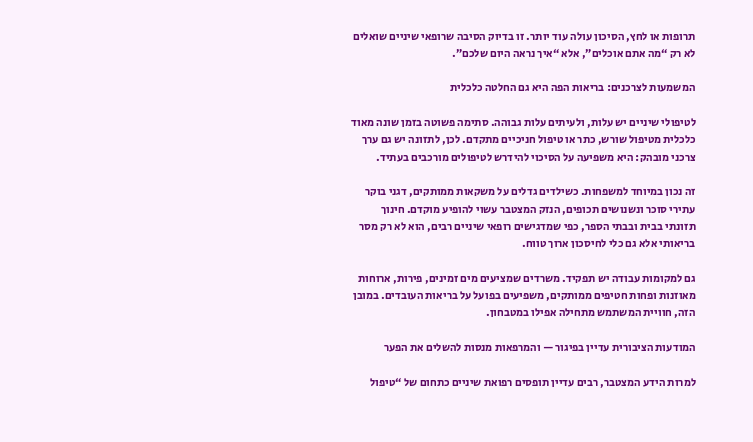תרופות או לחץ, הסיכון עולה עוד יותר. זו בדיוק הסיבה שרופאי שיניים שואלים לא רק “מה אתם אוכלים”, אלא “איך נראה היום שלכם”.

המשמעות לצרכנים: בריאות הפה היא גם החלטה כלכלית

לטיפולי שיניים יש עלות, ולעיתים עלות גבוהה. סתימה פשוטה בזמן שונה מאוד כלכלית מטיפול שורש, כתר או טיפול חניכיים מתקדם. לכן, לתזונה יש גם ערך צרכני מובהק: היא משפיעה על הסיכוי להידרש לטיפולים מורכבים בעתיד.

זה נכון במיוחד למשפחות. כשילדים גדלים על משקאות ממותקים, דגני בוקר עתירי סוכר ונשנושים תכופים, הנזק המצטבר עשוי להופיע מוקדם. חינוך תזונתי בבית ובבתי הספר, כפי שמדגישים רופאי שיניים רבים, הוא לא רק מסר בריאותי אלא גם כלי לחיסכון ארוך טווח.

גם למקומות עבודה יש תפקיד. משרדים שמציעים מים זמינים, פירות, ארוחות מאוזנות ופחות חטיפים ממותקים, משפיעים בפועל על בריאות העובדים. במובן הזה, חוויית המשתמש מתחילה אפילו במטבחון.

המודעות הציבורית עדיין בפיגור — והמרפאות מנסות להשלים את הפער

למרות הידע המצטבר, רבים עדיין תופסים רפואת שיניים כתחום של “טיפול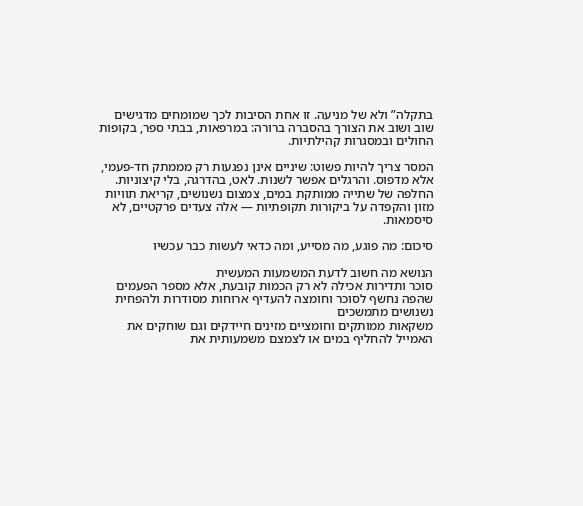בתקלה” ולא של מניעה. זו אחת הסיבות לכך שמומחים מדגישים שוב ושוב את הצורך בהסברה ברורה: במרפאות, בבתי ספר, בקופות החולים ובמסגרות קהילתיות.

המסר צריך להיות פשוט: שיניים אינן נפגעות רק מממתק חד-פעמי, אלא מדפוס. והרגלים אפשר לשנות. לאט, בהדרגה, בלי קיצוניות. החלפה של שתייה ממותקת במים, צמצום נשנושים, קריאת תוויות מזון והקפדה על ביקורות תקופתיות — אלה צעדים פרקטיים, לא סיסמאות.

סיכום: מה פוגע, מה מסייע, ומה כדאי לעשות כבר עכשיו

הנושא מה חשוב לדעת המשמעות המעשית
סוכר ותדירות אכילה לא רק הכמות קובעת, אלא מספר הפעמים שהפה נחשף לסוכר וחומצה להעדיף ארוחות מסודרות ולהפחית נשנושים מתמשכים
משקאות ממותקים וחומציים מזינים חיידקים וגם שוחקים את האמייל להחליף במים או לצמצם משמעותית את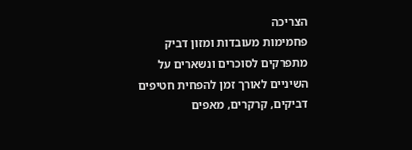הצריכה
פחמימות מעובדות ומזון דביק מתפרקים לסוכרים ונשארים על השיניים לאורך זמן להפחית חטיפים דביקים, קרקרים, מאפים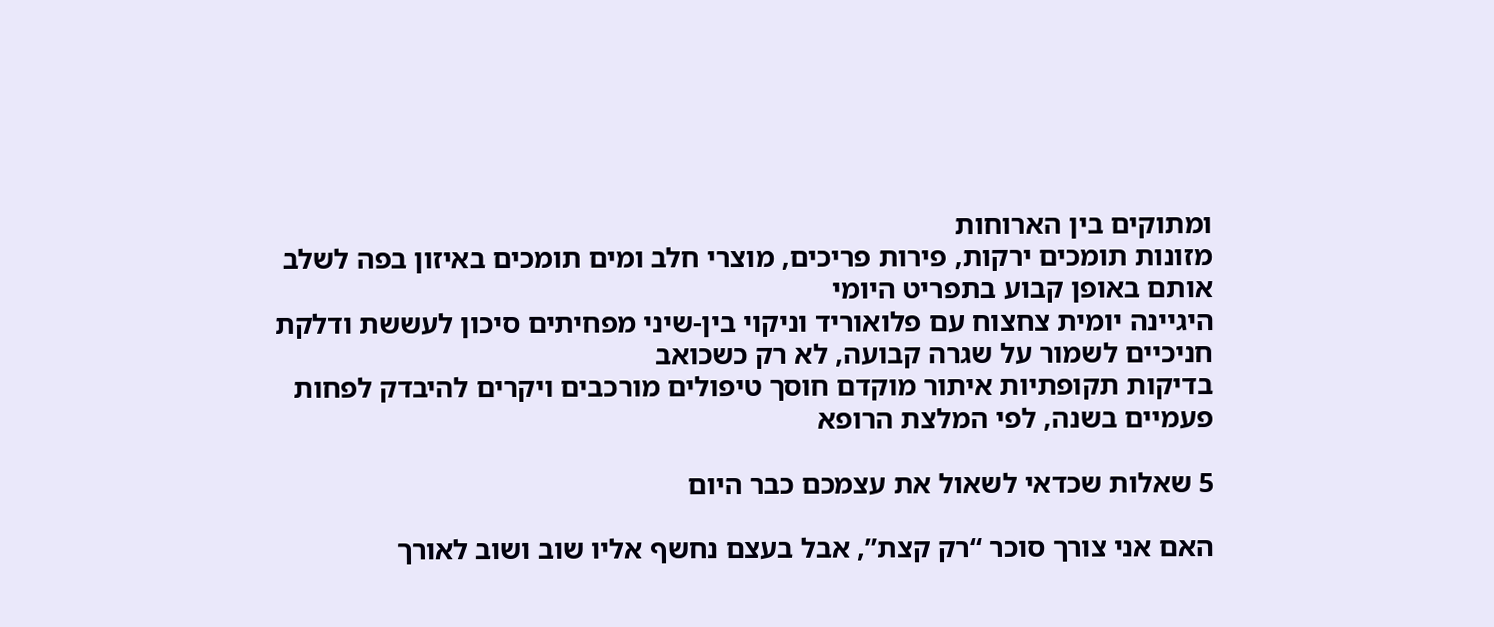ומתוקים בין הארוחות
מזונות תומכים ירקות, פירות פריכים, מוצרי חלב ומים תומכים באיזון בפה לשלב אותם באופן קבוע בתפריט היומי
היגיינה יומית צחצוח עם פלואוריד וניקוי בין-שיני מפחיתים סיכון לעששת ודלקת חניכיים לשמור על שגרה קבועה, לא רק כשכואב
בדיקות תקופתיות איתור מוקדם חוסך טיפולים מורכבים ויקרים להיבדק לפחות פעמיים בשנה, לפי המלצת הרופא

5 שאלות שכדאי לשאול את עצמכם כבר היום

האם אני צורך סוכר “רק קצת”, אבל בעצם נחשף אליו שוב ושוב לאורך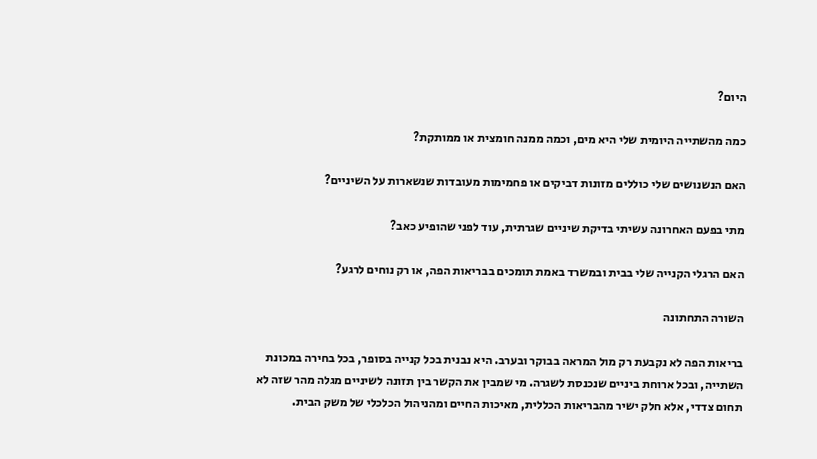היום?

כמה מהשתייה היומית שלי היא מים, וכמה ממנה חומצית או ממותקת?

האם הנשנושים שלי כוללים מזונות דביקים או פחמימות מעובדות שנשארות על השיניים?

מתי בפעם האחרונה עשיתי בדיקת שיניים שגרתית, עוד לפני שהופיע כאב?

האם הרגלי הקנייה שלי בבית ובמשרד באמת תומכים בבריאות הפה, או רק נוחים לרגע?

השורה התחתונה

בריאות הפה לא נקבעת רק מול המראה בבוקר ובערב. היא נבנית בכל קנייה בסופר, בכל בחירה במכונת השתייה, ובכל ארוחת ביניים שנכנסת לשגרה. מי שמבין את הקשר בין תזונה לשיניים מגלה מהר שזה לא תחום צדדי, אלא חלק ישיר מהבריאות הכללית, מאיכות החיים ומהניהול הכלכלי של משק הבית.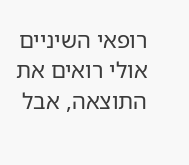רופאי השיניים אולי רואים את התוצאה, אבל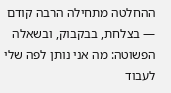ההחלטה מתחילה הרבה קודם — בצלחת, בבקבוק, ובשאלה הפשוטה: מה אני נותן לפה שלי לעבוד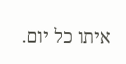איתו כל יום.